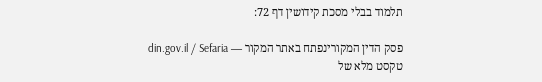תלמוד בבלי מסכת קידושין דף 72:

פסק הדין המקורינפתח באתר המקור — din.gov.il / Sefaria
טקסט מלא של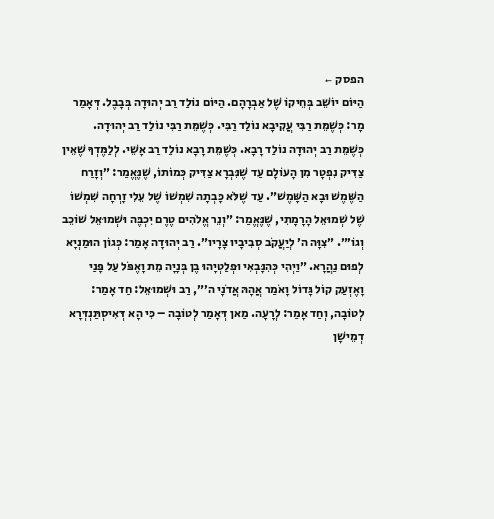הפסק ←
הַיּוֹם יוֹשֵׁב בְּחֵיקוֹ שֶׁל אַבְרָהָם. הַיּוֹם נוֹלַד רַב יְהוּדָה בְּבָבֶל. דְּאָמַר מָר: כְּשֶׁמֵּת רַבִּי עֲקִיבָא נוֹלַד רַבִּי. כְּשֶׁמֵּת רַבִּי נוֹלַד רַב יְהוּדָה. כְּשֶׁמֵּת רַב יְהוּדָה נוֹלַד רָבָא. כְּשֶׁמֵּת רָבָא נוֹלַד רַב אָשֵׁי. לְלַמֶּדְךָ שֶׁאֵין צַדִּיק נִפְטָר מִן הָעוֹלָם עַד שֶׁנִּבְרָא צַדִּיק כְּמוֹתוֹ, שֶׁנֶּאֱמַר: ״וְזָרַח הַשֶּׁמֶשׁ וּבָא הַשָּׁמֶשׁ״. עַד שֶׁלֹּא כָּבְתָה שִׁמְשׁוֹ שֶׁל עֵלִי זָרְחָה שִׁמְשׁוֹ שֶׁל שְׁמוּאֵל הָרָמָתִי, שֶׁנֶּאֱמַר: ״וְנֵר אֱלֹהִים טֶרֶם יִכְבֶּה וּשְׁמוּאֵל שׁוֹכֵב וְגוֹ׳״. ״צִוָּה ה׳ לְיַעֲקֹב סְבִיבָיו צָרָיו״. רַב יְהוּדָה אָמַר: כְּגוֹן הוּמַנְיָא לְפוּם נַהֲרָא. ״וַיְהִי כְּהִנָּבְאִי וּפְלַטְיָהוּ בֶן בְּנָיָה מֵת וָאֶפֹּל עַל פָּנַי וָאֶזְעַק קוֹל גָּדוֹל וָאֹמַר אֲהָהּ אֲדֹנָי ה׳״, רַב וּשְׁמוּאֵל: חַד אָמַר: לְטוֹבָה, וְחַד אָמַר: לְרָעָה. מַאן דְּאָמַר לְטוֹבָה – כִּי הָא דְּאִיסְתַּנְדְּרָא דְמֵישָׁן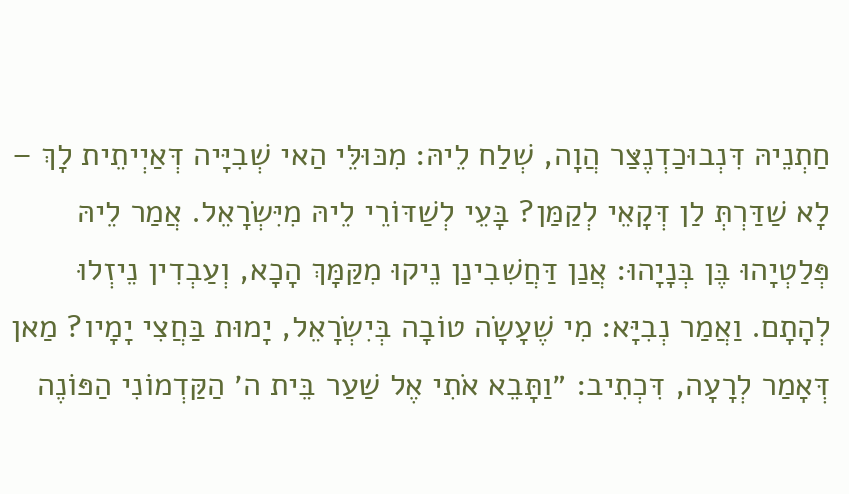חַתְנֵיהּ דִּנְבוּכַדְנֶצַּר הֲוָה, שְׁלַח לֵיהּ: מִכּוּלֵּי הַאי שְׁבִיָּיה דְּאַיְיתֵית לָךְ – לָא שַׁדַּרְתְּ לַן דְּקָאֵי לְקַמַּן? בָּעֵי לְשַׁדּוֹרֵי לֵיהּ מִיִּשְׂרָאֵל. אֲמַר לֵיהּ פְּלַטְיָהוּ בֶּן בְּנָיָהוּ: אֲנַן דַּחֲשִׁבִינַן נֵיקוּ מִקַּמָּךְ הָכָא, וְעַבְדִין נֵיזְלוּ לְהָתָם. וַאֲמַר נְבִיָּא: מִי שֶׁעָשָׂה טוֹבָה בְּיִשְׂרָאֵל, יָמוּת בַּחֲצִי יָמָיו? מַאן דְּאָמַר לְרָעָה, דִּכְתִיב: ״וַתָּבֵא אֹתִי אֶל שַׁעַר בֵּית ה׳ הַקַּדְמוֹנִי הַפּוֹנֶה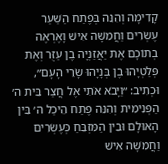קָדִימָה וְהִנֵּה בְּפֶתַח הַשַּׁעַר עֶשְׂרִים וַחֲמִשָּׁה אִישׁ וָאֶרְאֶה בְתוֹכָם אֶת יַאֲזַנְיָה בֶן עַזֻּר וְאֶת פְּלַטְיָהוּ בֶן בְּנָיָהוּ שָׂרֵי הָעָם״, וּכְתִיב: ״וַיָּבֹא אֹתִי אֶל חֲצַר בֵּית ה׳ הַפְּנִימִית וְהִנֵּה פֶתַח הֵיכַל ה׳ בֵּין הָאוּלָם וּבֵין הַמִּזְבֵּחַ כְּעֶשְׂרִים וַחֲמִשָּׁה אִישׁ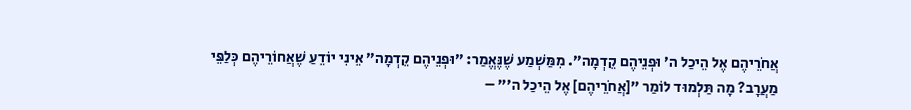אֲחֹרֵיהֶם אֶל הֵיכַל ה׳ וּפְנֵיהֶם קֵדְמָה״. מִמַּשְׁמַע שֶׁנֶּאֱמַר: ״וּפְנֵיהֶם קֵדְמָה״ אֵינִי יוֹדֵעַ שֶׁאֲחוֹרֵיהֶם כְּלַפֵּי מַעֲרָב? מָה תַּלְמוּד לוֹמַר ״[אֲחֹרֵיהֶם] אֶל הֵיכַל ה׳״ –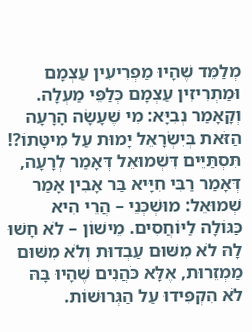מְלַמֵּד שֶׁהָיוּ מַפְרִיעִין עַצְמָם וּמַתְרִיזִין עַצְמָם כְּלַפֵּי מַעְלָה. וְקָאָמַר נְבִיָּא: מִי שֶׁעָשָׂה הָרָעָה הַזֹּאת בְּיִשְׂרָאֵל יָמוּת עַל מִיטָּתוֹ?! תִּסְתַּיֵּים דִּשְׁמוּאֵל דְּאָמַר לְרָעָה, דְּאָמַר רַבִּי חִיָּיא בַּר אָבִין אָמַר שְׁמוּאֵל: מוּשְׁכְּנֵי – הֲרֵי הִיא כַּגּוֹלָה לַיּוֹחֲסִים. מֵישׁוֹן – לֹא חָשׁוּ לָהּ לֹא מִשּׁוּם עַבְדוּת וְלֹא מִשּׁוּם מַמְזֵרוּת, אֶלָּא כֹּהֲנִים שֶׁהָיוּ בָּהּ לֹא הִקְפִּידוּ עַל הַגְּרוּשׁוֹת.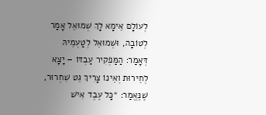לְעוֹלָם אֵימָא לָךְ שְׁמוּאֵל אָמַר לְטוֹבָה, וּשְׁמוּאֵל לְטַעְמֵיהּ דְּאָמַר: הַמַּפְקִיר עַבְדּוֹ – יָצָא לְחֵירוּת וְאֵינוֹ צָרִיךְ גֵּט שִׁחְרוּר, שֶׁנֶּאֱמַר: ״כׇּל עֶבֶד אִישׁ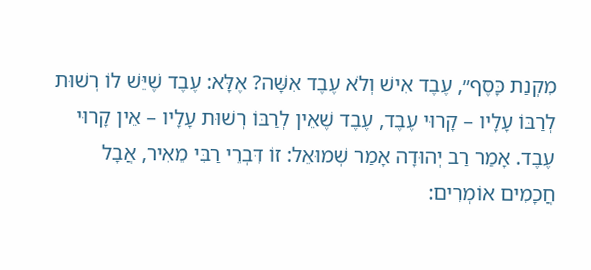מִקְנַת כָּסֶף״, עֶבֶד אִישׁ וְלֹא עֶבֶד אִשָּׁה? אֶלָּא: עֶבֶד שֶׁיֵּשׁ לוֹ רְשׁוּת לְרַבּוֹ עָלָיו – קָרוּי עֶבֶד, עֶבֶד שֶׁאֵין לְרַבּוֹ רְשׁוּת עָלָיו – אֵין קָרוּי עֶבֶד. אָמַר רַב יְהוּדָה אָמַר שְׁמוּאֵל: זוֹ דִּבְרֵי רַבִּי מֵאִיר, אֲבָל חֲכָמִים אוֹמְרִים: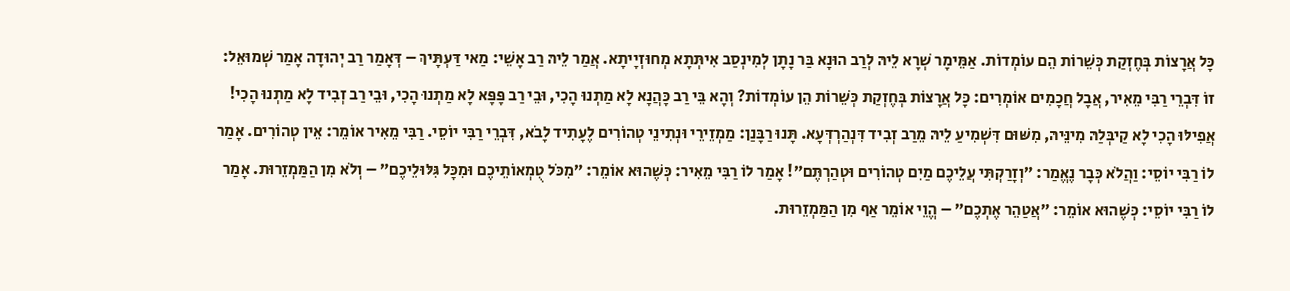כׇּל אֲרָצוֹת בְּחֶזְקַת כְּשֵׁרוֹת הֵם עוֹמְדוֹת. אַמֵּימָר שְׁרָא לֵיהּ לְרַב הוּנָא בַּר נָתָן לְמִינְסַב אִיתְּתָא מְחוּזְיָיתָא. אֲמַר לֵיהּ רַב אָשֵׁי: מַאי דַּעְתָּיךְ – דְּאָמַר רַב יְהוּדָה אָמַר שְׁמוּאֵל: זוֹ דִּבְרֵי רַבִּי מֵאִיר, אֲבָל חֲכָמִים אוֹמְרִים: כׇּל אֲרָצוֹת בְּחֶזְקַת כְּשֵׁרוֹת הֵן עוֹמְדוֹת? וְהָא בֵּי רַב כָּהֲנָא לָא מַתְנוּ הָכִי, וּבֵי רַב פָּפָּא לָא מַתְנוּ הָכִי, וּבֵי רַב זְבִיד לָא מַתְנוּ הָכִי! אֲפִילּוּ הָכִי לָא קַיבְּלַהּ מִינֵּיהּ, מִשּׁוּם דִּשְׁמִיעַ לֵיהּ מֵרַב זְבִיד דִּנְהַרְדְּעָא. תָּנוּ רַבָּנַן: מַמְזֵירֵי וּנְתִינֵי טְהוֹרִים לֶעָתִיד לָבֹא, דִּבְרֵי רַבִּי יוֹסֵי. רַבִּי מֵאִיר אוֹמֵר: אֵין טְהוֹרִים. אָמַר לוֹ רַבִּי יוֹסֵי: וַהֲלֹא כְּבָר נֶאֱמַר: ״וְזָרַקְתִּי עֲלֵיכֶם מַיִם טְהוֹרִים וּטְהַרְתֶּם״! אָמַר לוֹ רַבִּי מֵאִיר: כְּשֶׁהוּא אוֹמֵר: ״מִכֹּל טֻמְאוֹתֵיכֶם וּמִכׇּל גִּלּוּלֵיכֶם״ – וְלֹא מִן הַמַּמְזֵרוּת. אָמַר לוֹ רַבִּי יוֹסֵי: כְּשֶׁהוּא אוֹמֵר: ״אֲטַהֵר אֶתְכֶם״ – הֱוֵי אוֹמֵר אַף מִן הַמַּמְזֵרוּת.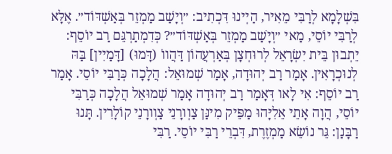בִּשְׁלָמָא לְרַבִּי מֵאִיר, הַיְינוּ דִּכְתִיב: ״וְיָשַׁב מַמְזֵר בְּאַשְׁדּוֹד״. אֶלָּא לְרַבִּי יוֹסֵי, מַאי ״וְיָשַׁב מַמְזֵר בְּאַשְׁדּוֹד״? כְּדִמְתַרְגֵּם רַב יוֹסֵף: יֵתְבוּן בֵּית יִשְׂרָאֵל לְרוּחְצָן בְּאַרְעֲהוֹן דַּהֲווֹ (דָּמוּ) [דָּמַיִין] בַּהּ לְנוּכְרָאִין. אָמַר רַב יְהוּדָה, אָמַר שְׁמוּאֵל: הֲלָכָה כְּרַבִּי יוֹסֵי. אָמַר רַב יוֹסֵף: אִי לָאו דְּאָמַר רַב יְהוּדָה אָמַר שְׁמוּאֵל הֲלָכָה כְּרַבִּי יוֹסֵי, הֲוָה אָתֵי אֵלִיָּהוּ מַפֵּיק מִינַּן צַוְורָנֵי צַוְורָנֵי קוֹלָרִין. תָּנוּ רַבָּנַן: גֵּר נוֹשֵׂא מַמְזֶרֶת, דִּבְרֵי רַבִּי יוֹסֵי. רַבִּי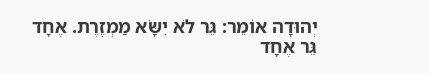יְהוּדָה אוֹמֵר: גֵּר לֹא יִשָּׂא מַמְזֶרֶת. אֶחָד גֵּר אֶחָד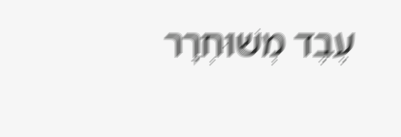עֶבֶד מְשׁוּחְרָר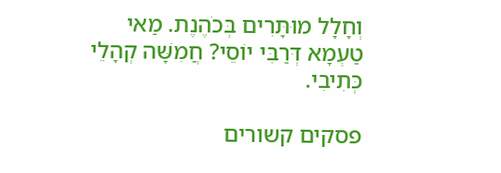וְחָלָל מוּתָּרִים בְּכֹהֶנֶת. מַאי טַעְמָא דְּרַבִּי יוֹסֵי? חֲמִשָּׁה קְהָלֵי כְּתִיבִי.

פסקים קשורים